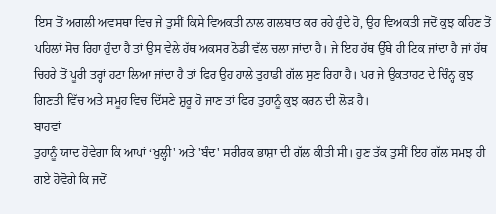ਇਸ ਤੋਂ ਅਗਲੀ ਅਵਸਥਾ ਵਿਚ ਜੇ ਤੁਸੀਂ ਕਿਸੇ ਵਿਅਕਤੀ ਨਾਲ ਗਲਬਾਤ ਕਰ ਰਹੇ ਹੁੰਦੇ ਹੋ, ਉਹ ਵਿਅਕਤੀ ਜਦੋਂ ਕੁਝ ਕਹਿਣ ਤੋਂ ਪਹਿਲਾਂ ਸੋਚ ਰਿਹਾ ਹੁੰਦਾ ਹੈ ਤਾਂ ਉਸ ਵੇਲੇ ਹੱਥ ਅਕਸਰ ਠੋਡੀ ਵੱਲ ਚਲਾ ਜਾਂਦਾ ਹੈ। ਜੇ ਇਹ ਹੱਥ ਉੱਥੇ ਹੀ ਟਿਕ ਜਾਂਦਾ ਹੈ ਜਾਂ ਹੱਥ ਚਿਹਰੇ ਤੋਂ ਪੂਰੀ ਤਰ੍ਹਾਂ ਹਟਾ ਲਿਆ ਜਾਂਦਾ ਹੈ ਤਾਂ ਫਿਰ ਉਹ ਹਾਲੇ ਤੁਹਾਡੀ ਗੱਲ ਸੁਣ ਰਿਹਾ ਹੈ। ਪਰ ਜੇ ਉਕਤਾਹਟ ਦੇ ਚਿੰਨ੍ਹ ਕੁਝ ਗਿਣਤੀ ਵਿੱਚ ਅਤੇ ਸਮੂਹ ਵਿਚ ਦਿੱਸਣੇ ਸ਼ੁਰੂ ਹੋ ਜਾਣ ਤਾਂ ਫਿਰ ਤੁਹਾਨੂੰ ਕੁਝ ਕਰਨ ਦੀ ਲੋੜ ਹੈ।
ਬਾਹਵਾਂ
ਤੁਹਾਨੂੰ ਯਾਦ ਹੋਵੇਗਾ ਕਿ ਆਪਾਂ ‘ਖੁਲ੍ਹੀ' ਅਤੇ 'ਬੰਦ' ਸਰੀਰਕ ਭਾਸ਼ਾ ਦੀ ਗੱਲ ਕੀਤੀ ਸੀ। ਹੁਣ ਤੱਕ ਤੁਸੀਂ ਇਹ ਗੱਲ ਸਮਝ ਹੀ ਗਏ ਹੋਵੋਗੇ ਕਿ ਜਦੋਂ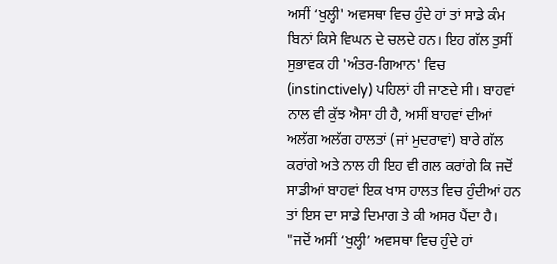ਅਸੀਂ ‘ਖੁਲ੍ਹੀ' ਅਵਸਥਾ ਵਿਚ ਹੁੰਦੇ ਹਾਂ ਤਾਂ ਸਾਡੇ ਕੰਮ ਬਿਨਾਂ ਕਿਸੇ ਵਿਘਨ ਦੇ ਚਲਦੇ ਹਨ। ਇਹ ਗੱਲ ਤੁਸੀਂ ਸੁਭਾਵਕ ਹੀ 'ਅੰਤਰ-ਗਿਆਨ' ਵਿਚ (instinctively) ਪਹਿਲਾਂ ਹੀ ਜਾਣਦੇ ਸੀ। ਬਾਹਵਾਂ ਨਾਲ ਵੀ ਕੁੱਝ ਐਸਾ ਹੀ ਹੈ, ਅਸੀਂ ਬਾਹਵਾਂ ਦੀਆਂ ਅਲੱਗ ਅਲੱਗ ਹਾਲਤਾਂ (ਜਾਂ ਮੁਦਰਾਵਾਂ) ਬਾਰੇ ਗੱਲ ਕਰਾਂਗੇ ਅਤੇ ਨਾਲ ਹੀ ਇਹ ਵੀ ਗਲ ਕਰਾਂਗੇ ਕਿ ਜਦੋਂ ਸਾਡੀਆਂ ਬਾਹਵਾਂ ਇਕ ਖਾਸ ਹਾਲਤ ਵਿਚ ਹੁੰਦੀਆਂ ਹਨ ਤਾਂ ਇਸ ਦਾ ਸਾਡੇ ਦਿਮਾਗ ਤੇ ਕੀ ਅਸਰ ਪੈਂਦਾ ਹੈ।
"ਜਦੋਂ ਅਸੀਂ ‘ਖੁਲ੍ਹੀ’ ਅਵਸਥਾ ਵਿਚ ਹੁੰਦੇ ਹਾਂ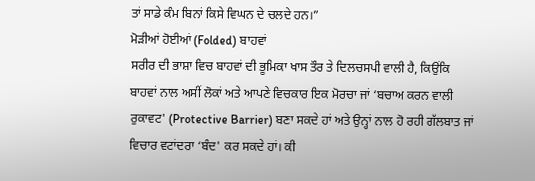ਤਾਂ ਸਾਡੇ ਕੰਮ ਬਿਨਾਂ ਕਿਸੇ ਵਿਘਨ ਦੇ ਚਲਦੇ ਹਨ।”
ਮੋੜੀਆਂ ਹੋਈਆਂ (Folded) ਬਾਹਵਾਂ
ਸਰੀਰ ਦੀ ਭਾਸ਼ਾ ਵਿਚ ਬਾਹਵਾਂ ਦੀ ਭੂਮਿਕਾ ਖਾਸ ਤੌਰ ਤੇ ਦਿਲਚਸਪੀ ਵਾਲੀ ਹੈ, ਕਿਉਂਕਿ ਬਾਹਵਾਂ ਨਾਲ ਅਸੀਂ ਲੋਕਾਂ ਅਤੇ ਆਪਣੇ ਵਿਚਕਾਰ ਇਕ ਮੋਰਚਾ ਜਾਂ ‘ਬਚਾਅ ਕਰਨ ਵਾਲੀ ਰੁਕਾਵਟ' (Protective Barrier) ਬਣਾ ਸਕਦੇ ਹਾਂ ਅਤੇ ਉਨ੍ਹਾਂ ਨਾਲ ਹੋ ਰਹੀ ਗੱਲਬਾਤ ਜਾਂ ਵਿਚਾਰ ਵਟਾਂਦਰਾ ‘ਬੰਦ' ਕਰ ਸਕਦੇ ਹਾਂ। ਕੀ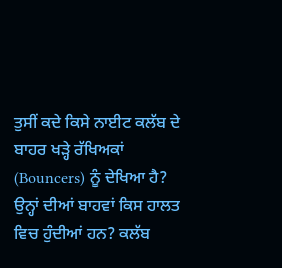ਤੁਸੀਂ ਕਦੇ ਕਿਸੇ ਨਾਈਟ ਕਲੱਬ ਦੇ ਬਾਹਰ ਖੜ੍ਹੇ ਰੱਖਿਅਕਾਂ (Bouncers) ਨੂੰ ਦੇਖਿਆ ਹੈ? ਉਨ੍ਹਾਂ ਦੀਆਂ ਬਾਹਵਾਂ ਕਿਸ ਹਾਲਤ ਵਿਚ ਹੁੰਦੀਆਂ ਹਨ? ਕਲੱਬ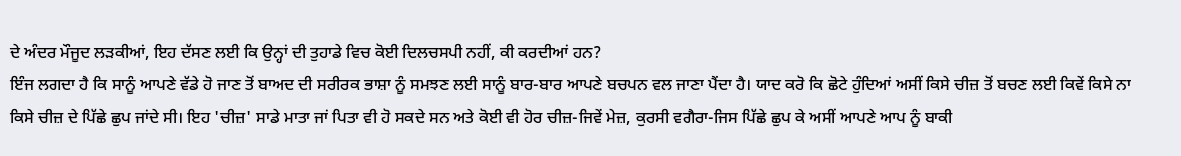ਦੇ ਅੰਦਰ ਮੌਜੂਦ ਲੜਕੀਆਂ, ਇਹ ਦੱਸਣ ਲਈ ਕਿ ਉਨ੍ਹਾਂ ਦੀ ਤੁਹਾਡੇ ਵਿਚ ਕੋਈ ਦਿਲਚਸਪੀ ਨਹੀਂ, ਕੀ ਕਰਦੀਆਂ ਹਨ?
ਇੰਜ ਲਗਦਾ ਹੈ ਕਿ ਸਾਨੂੰ ਆਪਣੇ ਵੱਡੇ ਹੋ ਜਾਣ ਤੋਂ ਬਾਅਦ ਦੀ ਸਰੀਰਕ ਭਾਸ਼ਾ ਨੂੰ ਸਮਝਣ ਲਈ ਸਾਨੂੰ ਬਾਰ-ਬਾਰ ਆਪਣੇ ਬਚਪਨ ਵਲ ਜਾਣਾ ਪੈਂਦਾ ਹੈ। ਯਾਦ ਕਰੋ ਕਿ ਛੋਟੇ ਹੁੰਦਿਆਂ ਅਸੀਂ ਕਿਸੇ ਚੀਜ਼ ਤੋਂ ਬਚਣ ਲਈ ਕਿਵੇਂ ਕਿਸੇ ਨਾ ਕਿਸੇ ਚੀਜ਼ ਦੇ ਪਿੱਛੇ ਛੁਪ ਜਾਂਦੇ ਸੀ। ਇਹ 'ਚੀਜ਼' ਸਾਡੇ ਮਾਤਾ ਜਾਂ ਪਿਤਾ ਵੀ ਹੋ ਸਕਦੇ ਸਨ ਅਤੇ ਕੋਈ ਵੀ ਹੋਰ ਚੀਜ਼-ਜਿਵੇਂ ਮੇਜ਼, ਕੁਰਸੀ ਵਗੈਰਾ-ਜਿਸ ਪਿੱਛੇ ਛੁਪ ਕੇ ਅਸੀਂ ਆਪਣੇ ਆਪ ਨੂੰ ਬਾਕੀ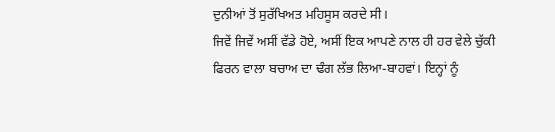ਦੁਨੀਆਂ ਤੋਂ ਸੁਰੱਖਿਅਤ ਮਹਿਸੂਸ ਕਰਦੇ ਸੀ।
ਜਿਵੇਂ ਜਿਵੇਂ ਅਸੀਂ ਵੱਡੇ ਹੋਏ, ਅਸੀਂ ਇਕ ਆਪਣੇ ਨਾਲ ਹੀ ਹਰ ਵੇਲੇ ਚੁੱਕੀ ਫਿਰਨ ਵਾਲਾ ਬਚਾਅ ਦਾ ਢੰਗ ਲੱਭ ਲਿਆ-ਬਾਹਵਾਂ। ਇਨ੍ਹਾਂ ਨੂੰ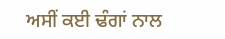ਅਸੀਂ ਕਈ ਢੰਗਾਂ ਨਾਲ